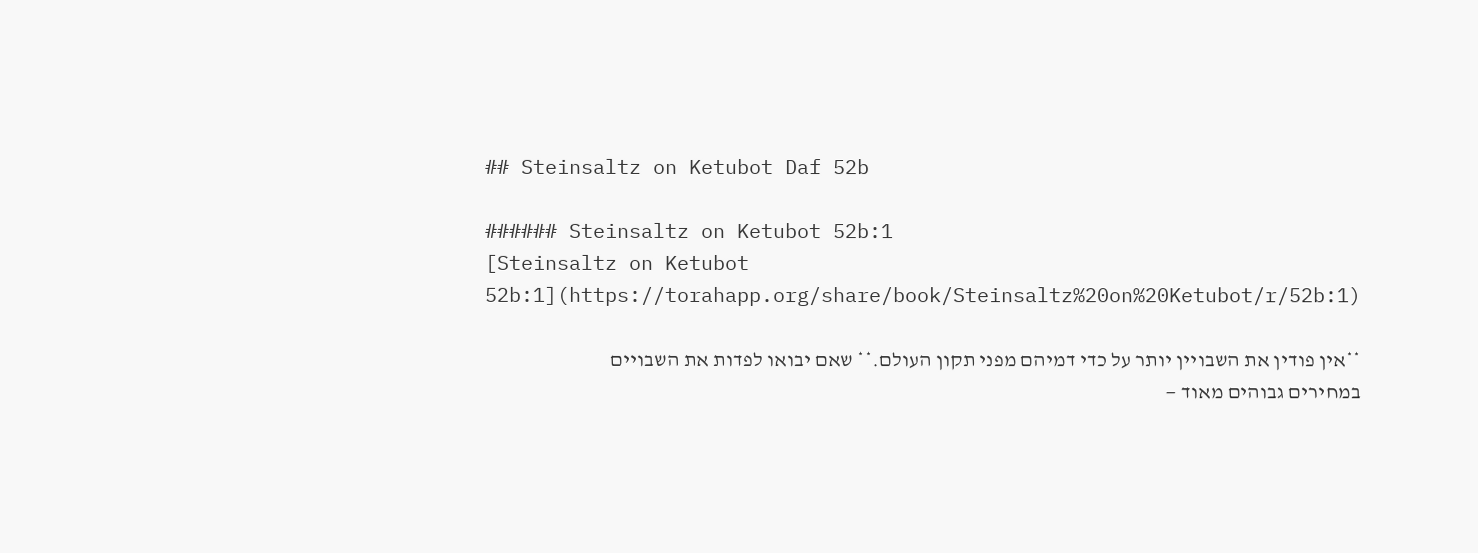## Steinsaltz on Ketubot Daf 52b

###### Steinsaltz on Ketubot 52b:1
[Steinsaltz on Ketubot 52b:1](https://torahapp.org/share/book/Steinsaltz%20on%20Ketubot/r/52b:1)

**אין פודין את השבויין יותר על כדי דמיהם מפני תקון העולם.** שאם יבואו לפדות את השבויים במחירים גבוהים מאוד —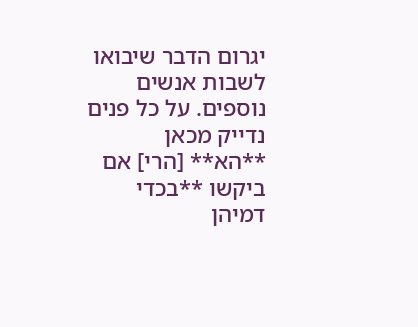יגרום הדבר שיבואו לשבות אנשים נוספים. על כל פנים נדייק מכאן **הא** [הרי] אם ביקשו **בכדי דמיהן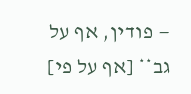— פודין, אף על גב** [אף על פי]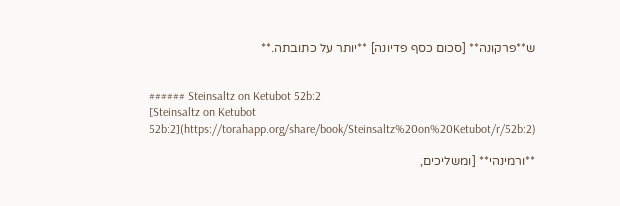ש**פרקונה** [סכום כסף פדיונה] **יותר על כתובתה.**


###### Steinsaltz on Ketubot 52b:2
[Steinsaltz on Ketubot 52b:2](https://torahapp.org/share/book/Steinsaltz%20on%20Ketubot/r/52b:2)

**ורמינהי** [ומשליכים,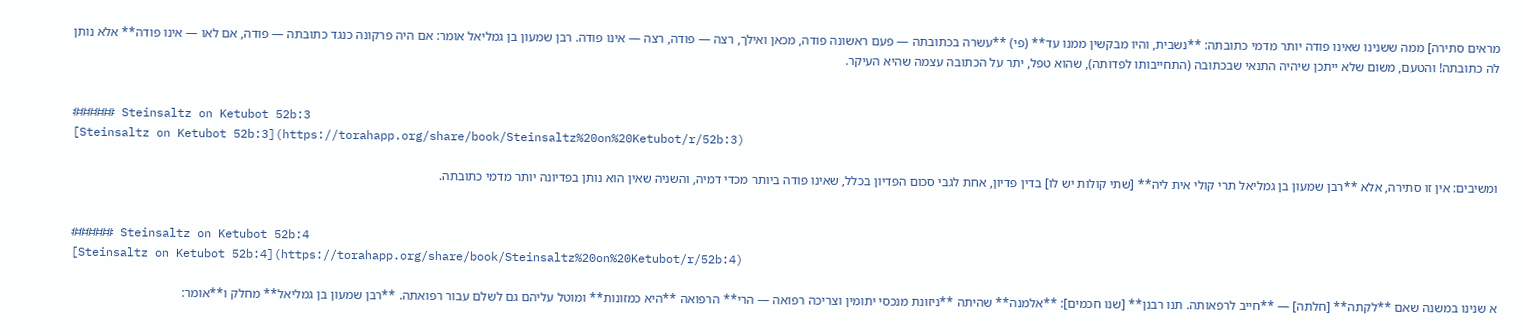מראים סתירה] ממה ששנינו שאינו פודה יותר מדמי כתובתה: **נשבית, והיו מבקשין ממנו עד** (פי) **עשרה בכתובתה — פעם ראשונה פודה, מכאן ואילך, רצה — פודה, רצה — אינו פודה. רבן שמעון בן גמליאל אומר: אם היה פרקונה כנגד כתובתה — פודה, אם לאו — אינו פודה** אלא נותן לה כתובתה! והטעם, משום שלא ייתכן שיהיה התנאי שבכתובה (התחייבותו לפדותה), שהוא טפל, יתר על הכתובה עצמה שהיא העיקר.


###### Steinsaltz on Ketubot 52b:3
[Steinsaltz on Ketubot 52b:3](https://torahapp.org/share/book/Steinsaltz%20on%20Ketubot/r/52b:3)

ומשיבים: אין זו סתירה, אלא **רבן שמעון בן גמליאל תרי קולי אית ליה** [שתי קולות יש לו] בדין פדיון, אחת לגבי סכום הפדיון בכלל, שאינו פודה ביותר מכדי דמיה, והשניה שאין הוא נותן בפדיונה יותר מדמי כתובתה.


###### Steinsaltz on Ketubot 52b:4
[Steinsaltz on Ketubot 52b:4](https://torahapp.org/share/book/Steinsaltz%20on%20Ketubot/r/52b:4)

א שנינו במשנה שאם **לקתה** [חלתה] — **חייב לרפאותה. תנו רבנן** [שנו חכמים]: **אלמנה** שהיתה **ניזונת מנכסי יתומין וצריכה רפואה — הרי** הרפואה **היא כמזונות** ומוטל עליהם גם לשלם עבור רפואתה. **רבן שמעון בן גמליאל** מחלק ו**אומר: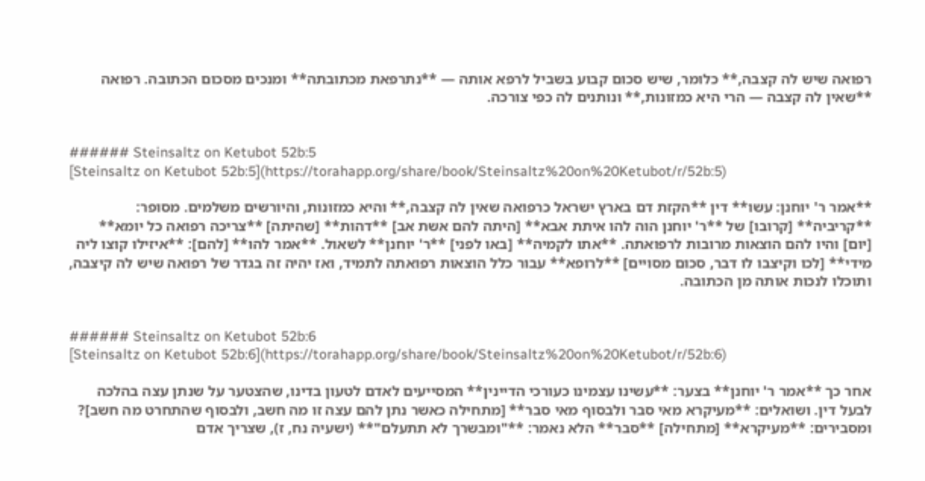רפואה שיש לה קצבה,** כלומר, שיש סכום קבוע בשביל לרפא אותה — **נתרפאת מכתובתה** ומנכים מסכום הכתובה. רפואה **שאין לה קצבה — הרי היא כמזונות,** ונותנים לה כפי צורכה.


###### Steinsaltz on Ketubot 52b:5
[Steinsaltz on Ketubot 52b:5](https://torahapp.org/share/book/Steinsaltz%20on%20Ketubot/r/52b:5)

**אמר ר' יוחנן: עשו** דין **הקזת דם בארץ ישראל כרפואה שאין לה קצבה,** והיא כמזונות, והיורשים משלמים. מסופר: **קריביה** [קרובו] של **ר' יוחנן הוה להו איתת אבא** [היתה להם אשת אב] **דהות** [שהיתה] **צריכה רפואה כל יומא** [יום] והיו להם הוצאות מרובות לרפואתה. **אתו לקמיה** [באו לפני] **ר' יוחנן** לשאול. **אמר להו** [להם]: **איזילו קוצו ליה מידי** [לכו וקיצבו לו דבר, סכום מסויים] **לרופא** עבור כלל הוצאות רפואתה לתמיד, ואז יהיה זה בגדר של רפואה שיש לה קיצבה, ותוכלו לנכות אותה מן הכתובה.


###### Steinsaltz on Ketubot 52b:6
[Steinsaltz on Ketubot 52b:6](https://torahapp.org/share/book/Steinsaltz%20on%20Ketubot/r/52b:6)

אחר כך **אמר ר' יוחנן** בצער: **עשינו עצמינו כעורכי הדיינין** המסייעים לאדם לטעון בדינו, שהצטער על שנתן עצה בהלכה לבעל דין. ושואלים: **מעיקרא מאי סבר ולבסוף מאי סבר** [מתחילה כאשר נתן להם עצה זו מה חשב, ולבסוף שהתחרט מה חשב]? ומסבירים: **מעיקרא** [מתחילה] **סבר** הלא נאמר: **"ומבשרך לא תתעלם"** (ישעיה נח, ז), שצריך אדם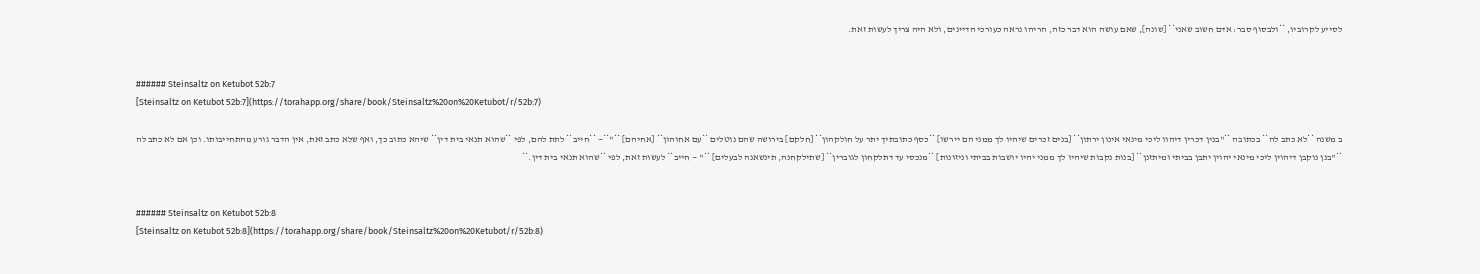לסייע לקרוביו, **ולבסוף סבר: אדם חשוב שאני** [שונה], שאם עושה הוא דבר כזה, הריהו נראה כעורכי הדיינים, ולא היה צריך לעשות זאת.


###### Steinsaltz on Ketubot 52b:7
[Steinsaltz on Ketubot 52b:7](https://torahapp.org/share/book/Steinsaltz%20on%20Ketubot/r/52b:7)

ב משנה **לא כתב לה** בכתובה **"בנין דכרין דיהוו ליכי מינאי אינון ירתון** [בנים זכרים שיהיו לך ממני הם יירשו] **כסף כתובתיך יתר על חולקהון** [חלקם] בירושה שהם נוטלים **עם אחוהון** [אחיהם] **"**— **חייב** לתת להם, לפי **שהוא תנאי בית דין** שיהא כתוב כך, ואף שלא כתב זאת, אין הדבר גורע מהתחייבותו. וכן אם לא כתב לה **"בנן נוקבן דיהוין ליכי מינאי יהוין יתבן בביתי ומיתזנן** [בנות נקבות שיהיו לך ממני יהיו יושבות בביתי וניזונות] **מנכסי עד דתלקחון לגוברין** [שתילקחנה, תינשאנה לבעלים] **" — חייב** לעשות זאת, לפי **שהוא תנאי בית דין.**


###### Steinsaltz on Ketubot 52b:8
[Steinsaltz on Ketubot 52b:8](https://torahapp.org/share/book/Steinsaltz%20on%20Ketubot/r/52b:8)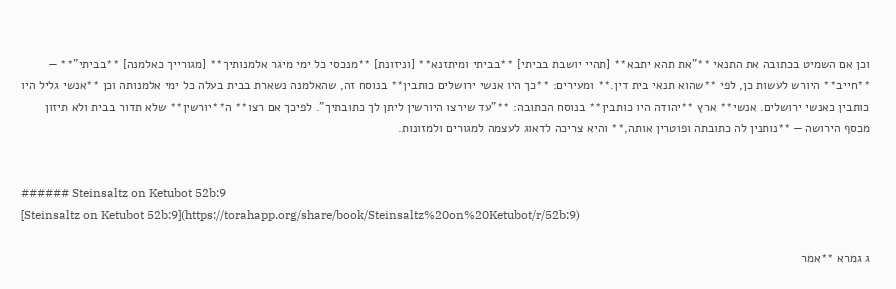וכן אם השמיט בכתובה את התנאי **"את תהא יתבא** [תהיי יושבת בביתי] **בביתי ומיתזנא** [וניזונת] **מנכסי כל ימי מיגר אלמנותיך** [מגורייך כאלמנה] **בביתי"** — **חייב** היורש לעשות כן, לפי **שהוא תנאי בית דין.** ומעירים: **כך היו אנשי ירושלים כותבין** בנוסח זה, שהאלמנה נשארת בבית בעלה כל ימי אלמנותה וכן **אנשי גליל היו כותבין כאנשי ירושלים. אנשי** ארץ **יהודה היו כותבין** בנוסח הכתובה: **"עד שירצו היורשין ליתן לך כתובתיך". לפיכך אם רצו** ה**יורשין** שלא תדור בבית ולא תיזון מכסף הירושה — **נותנין לה כתובתה ופוטרין אותה,** והיא צריכה לדאוג לעצמה למגורים ולמזונות.


###### Steinsaltz on Ketubot 52b:9
[Steinsaltz on Ketubot 52b:9](https://torahapp.org/share/book/Steinsaltz%20on%20Ketubot/r/52b:9)

ג גמרא **אמר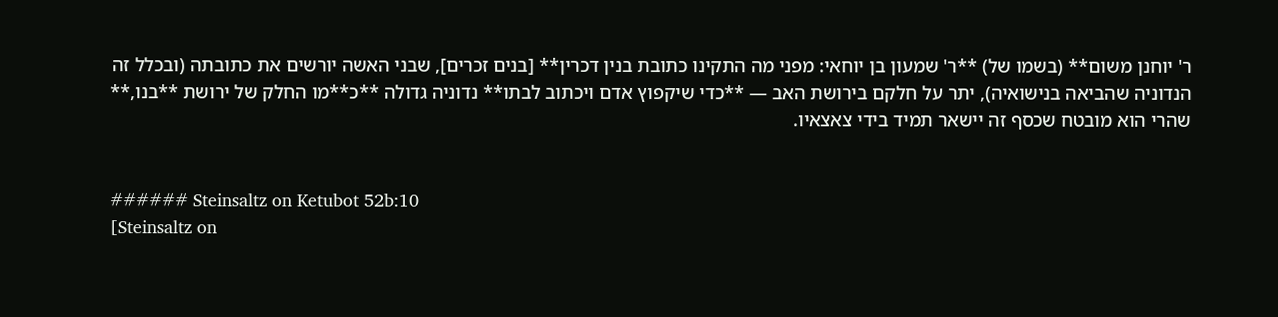ר' יוחנן משום** (בשמו של) **ר' שמעון בן יוחאי: מפני מה התקינו כתובת בנין דכרין** [בנים זכרים], שבני האשה יורשים את כתובתה (ובכלל זה הנדוניה שהביאה בנישואיה), יתר על חלקם בירושת האב — **כדי שיקפוץ אדם ויכתוב לבתו** נדוניה גדולה **כ**מו החלק של ירושת **בנו,** שהרי הוא מובטח שכסף זה יישאר תמיד בידי צאצאיו.


###### Steinsaltz on Ketubot 52b:10
[Steinsaltz on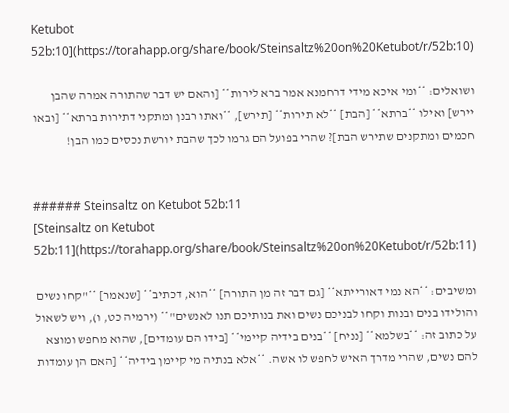Ketubot 52b:10](https://torahapp.org/share/book/Steinsaltz%20on%20Ketubot/r/52b:10)

ושואלים: **ומי איכא מידי דרחמנא אמר ברא לירות** [והאם יש דבר שהתורה אמרה שהבן יירש] ואילו **ברתא** [הבת] **לא תירות** [תירש], **ואתו רבנן ומתקני דתירות ברתא** [ובאו חכמים ומתקנים שתירש הבת]? שהרי בפועל הם גרמו לכך שהבת יורשת נכסים כמו הבן!


###### Steinsaltz on Ketubot 52b:11
[Steinsaltz on Ketubot 52b:11](https://torahapp.org/share/book/Steinsaltz%20on%20Ketubot/r/52b:11)

ומשיבים: **הא נמי דאורייתא** [גם דבר זה מן התורה] **הוא, דכתיב** [שנאמר] **"קחו נשים והולידו בנים ובנות וקחו לבניכם נשים ואת בנותיכם תנו לאנשים"** (ירמיה כט, ו), ויש לשאול על כתוב זה: **בשלמא** [נניח] **בנים בידיה קיימי** [בידו הם עומדים], שהוא מחפש ומוצא להם נשים, שהרי מדרך האיש לחפש לו אשה. **אלא בנתיה מי קיימן בידיה** [האם הן עומדות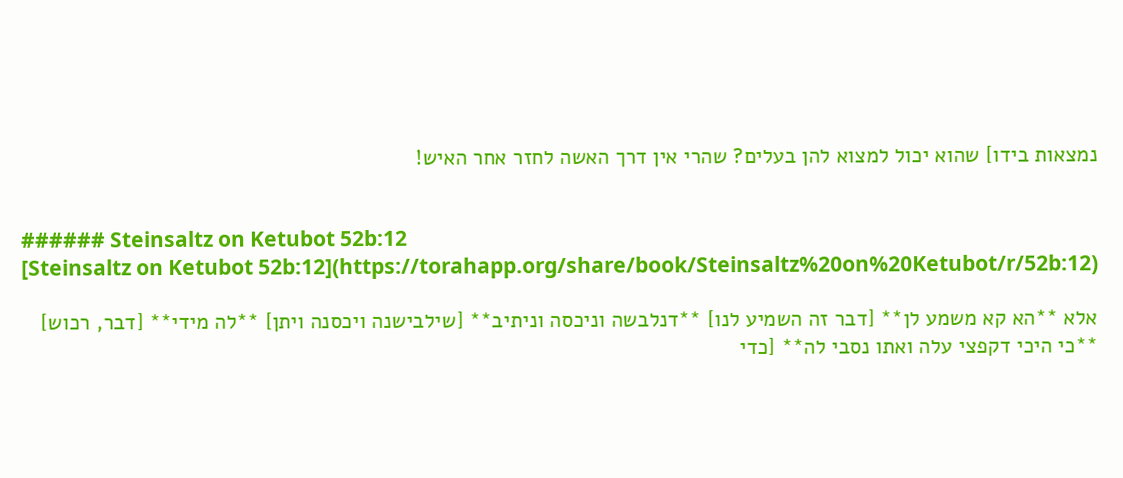נמצאות בידו] שהוא יכול למצוא להן בעלים? שהרי אין דרך האשה לחזר אחר האיש!


###### Steinsaltz on Ketubot 52b:12
[Steinsaltz on Ketubot 52b:12](https://torahapp.org/share/book/Steinsaltz%20on%20Ketubot/r/52b:12)

אלא **הא קא משמע לן** [דבר זה השמיע לנו] **דנלבשה וניכסה וניתיב** [שילבישנה ויכסנה ויתן] **לה מידי** [דבר, רכוש] **כי היכי דקפצי עלה ואתו נסבי לה** [כדי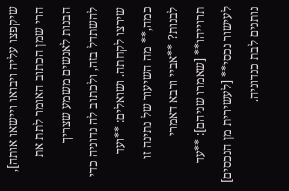שיקפצו עליה ויבואו ויישאו אותה], הרי שמן הכתוב האומר לתת את הבנות לאנשים משמע שצריך להשתדל בזה, ולכתוב לה נדוניה כדי שירצו לקחתה. ושואלים: **ועד כמה,** מה השיעור של נתינה זו לבנות? **אביי ורבא דאמרי תרוייהו** [שאמרו שניהם]: **עד לעישור נכסי** [לעשירית מן הנכסים] נותנים לבת כנדוניה.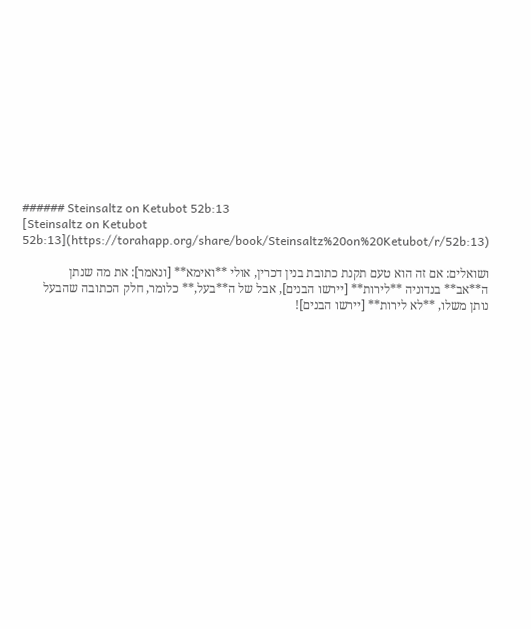###### Steinsaltz on Ketubot 52b:13
[Steinsaltz on Ketubot 52b:13](https://torahapp.org/share/book/Steinsaltz%20on%20Ketubot/r/52b:13)

ושואלים: אם זה הוא טעם תקנת כתובת בנין דכרין, אולי **ואימא** [ונאמר]: את מה שנתן ה**אב** בנדוניה **לירות** [יירשו הבנים], אבל של ה**בעל,** כלומר, חלק הכתובה שהבעל נותן משלו, **לא לירות** [יירשו הבנים]!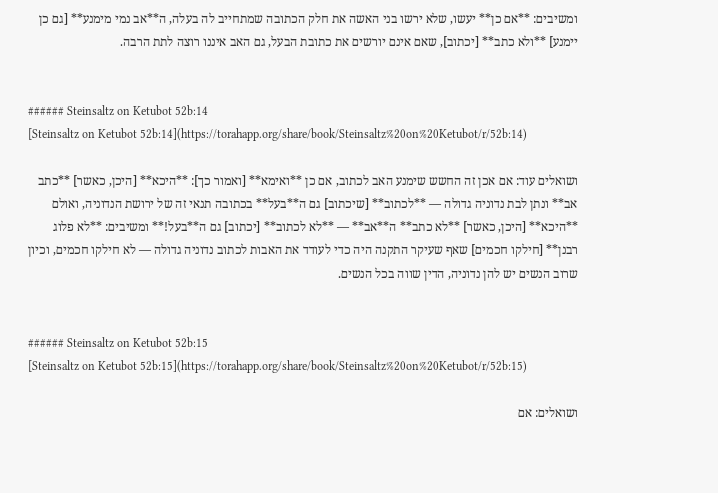ומשיבים: **אם כן** יעשו, שלא ירשו בני האשה את חלק הכתובה שמתחייב לה בעלה, ה**אב נמי מימנע** [גם כן יימנע] **ולא כתב** [יכתוב], שאם אינם יורשים את כתובת הבעל, גם האב איננו רוצה לתת הרבה.


###### Steinsaltz on Ketubot 52b:14
[Steinsaltz on Ketubot 52b:14](https://torahapp.org/share/book/Steinsaltz%20on%20Ketubot/r/52b:14)

ושואלים עוד: אם אכן זה החשש שימנע האב לכתוב, אם כן **ואימא** [ואמור כך]: **היכא** [היכן, כאשר] **כתב אב** ונתן לבת נדוניה גדולה — **לכתוב** [שיכתוב] גם ה**בעל** בכתובה תנאי זה של ירושת הנדוניה, ואולם **היכא** [היכן, כאשר] **לא כתב** ה**אב** — **לא לכתוב** [יכתוב] גם ה**בעל!** ומשיבים: **לא פלוג רבנן** [חילקו חכמים] שאף שעיקר התקנה היה כדי לעודד את האבות לכתוב נדוניה גדולה — לא חילקו חכמים, וכיון שרוב הנשים יש להן נדוניה, הדין שווה בכל הנשים.


###### Steinsaltz on Ketubot 52b:15
[Steinsaltz on Ketubot 52b:15](https://torahapp.org/share/book/Steinsaltz%20on%20Ketubot/r/52b:15)

ושואלים: אם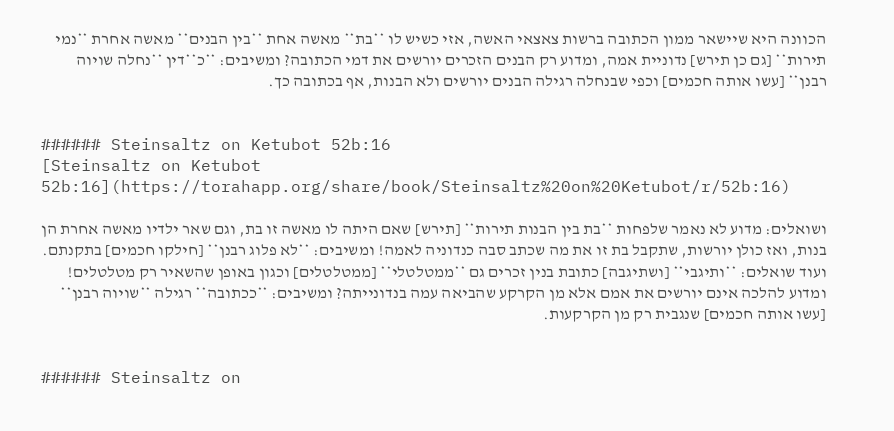הכוונה היא שיישאר ממון הכתובה ברשות צאצאי האשה, אזי כשיש לו **בת** מאשה אחת **בין הבנים** מאשה אחרת **נמי תירות** [גם כן תירש] נדוניית אמה, ומדוע רק הבנים הזכרים יורשים את דמי הכתובה? ומשיבים: **כ**דין **נחלה שויוה רבנן** [עשו אותה חכמים] וכפי שבנחלה רגילה הבנים יורשים ולא הבנות, אף בכתובה כך.


###### Steinsaltz on Ketubot 52b:16
[Steinsaltz on Ketubot 52b:16](https://torahapp.org/share/book/Steinsaltz%20on%20Ketubot/r/52b:16)

ושואלים: מדוע לא נאמר שלפחות **בת בין הבנות תירות** [תירש] שאם היתה לו מאשה זו בת, וגם שאר ילדיו מאשה אחרת הן בנות, ואז כולן יורשות, שתקבל בת זו את מה שכתב סבה כנדוניה לאמה! ומשיבים: **לא פלוג רבנן** [חילקו חכמים] בתקנתם. ועוד שואלים: **ותיגבי** [ושתיגבה] כתובת בנין זכרים גם **ממטלטלי** [ממטלטלים] וכגון באופן שהשאיר רק מטלטלים! ומדוע להלכה אינם יורשים את אמם אלא מן הקרקע שהביאה עמה בנדונייתה? ומשיבים: **ככתובה** רגילה **שויוה רבנן** [עשו אותה חכמים] שנגבית רק מן הקרקעות.


###### Steinsaltz on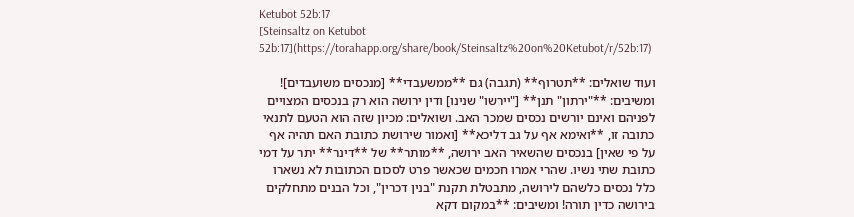Ketubot 52b:17
[Steinsaltz on Ketubot 52b:17](https://torahapp.org/share/book/Steinsaltz%20on%20Ketubot/r/52b:17)

ועוד שואלים: **תטרוף** (תגבה) גם **ממשעבדי** [מנכסים משועבדים]! ומשיבים: **"ירתון" תנן** ["יירשו" שנינו] ודין ירושה הוא רק בנכסים המצויים לפניהם ואינם יורשים נכסים שמכר האב. ושואלים: מכיון שזה הוא הטעם לתנאי כתובה זו, **ואימא אף על גב דליכא** [ואמור שירושת כתובת האם תהיה אף על פי שאין] בנכסים שהשאיר האב ירושה, **מותר** של **דינר** יתר על דמי כתובת שתי נשיו. שהרי אמרו חכמים שכאשר פרט לסכום הכתובות לא נשארו כלל נכסים כלשהם לירושה, מתבטלת תקנת "בנין דכרין", וכל הבנים מתחלקים בירושה כדין תורה! ומשיבים: **במקום דקא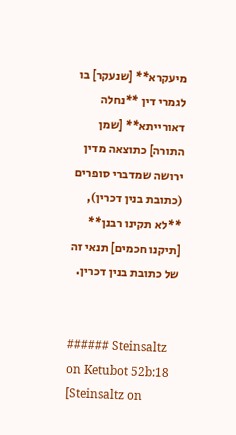מיעקרא** [שנעקר] בו לגמרי דין **נחלה דאורייתא** [שמן התורה] כתוצאה מדין ירושה שמדברי סופרים (כתובת בנין דכרין), **לא תקינו רבנן** [תיקנו חכמים] תנאי זה של כתובת בנין דכרין.


###### Steinsaltz on Ketubot 52b:18
[Steinsaltz on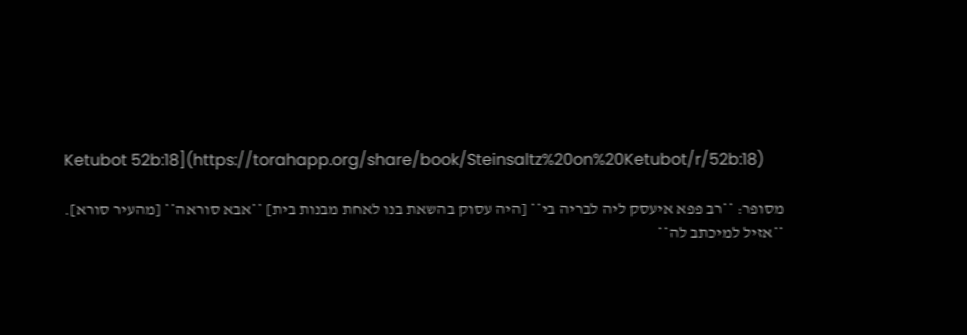Ketubot 52b:18](https://torahapp.org/share/book/Steinsaltz%20on%20Ketubot/r/52b:18)

מסופר: **רב פפא איעסק ליה לבריה בי** [היה עסוק בהשאת בנו לאחת מבנות בית] **אבא סוראה** [מהעיר סורא]. **אזיל למיכתב לה**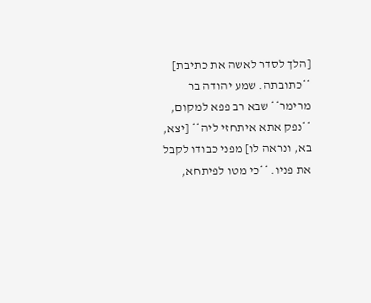[הלך לסדר לאשה את כתיבת] **כתובתה. שמע יהודה בר מרימר** שבא רב פפא למקום, **נפק אתא איתחזי ליה** [יצא, בא, ונראה לו] מפני כבודו לקבל את פניו. **כי מטו לפיתחא,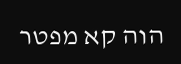הוה קא מפטר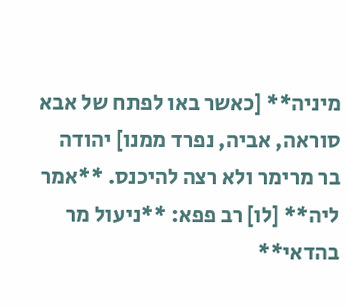מיניה** [כאשר באו לפתח של אבא סוראה, אביה, נפרד ממנו] יהודה בר מרימר ולא רצה להיכנס. **אמר ליה** [לו] רב פפא: **ניעול מר בהדאי**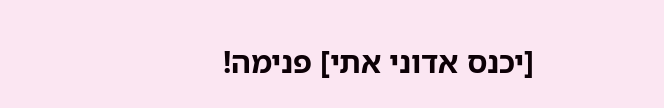[יכנס אדוני אתי] פנימה!